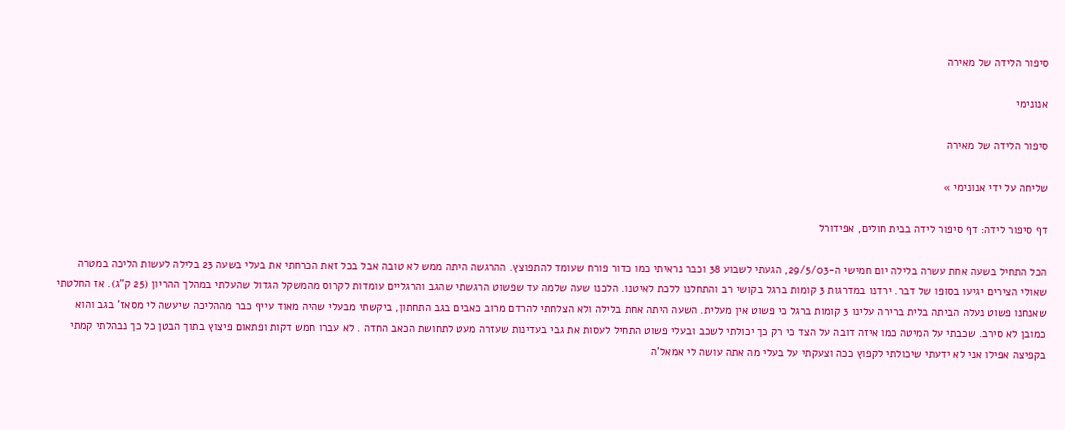סיפור הלידה של מאירה

אנונימי

סיפור הלידה של מאירה

שליחה על ידי אנונימי »

דף סיפור לידה: דף סיפור לידה בבית חולים, אפידורל

הכל התחיל בשעה אחת עשרה בלילה יום חמישי ה-29/5/03, הגעתי לשבוע 38 וכבר נראיתי כמו כדור פורח שעומד להתפוצץ. ההרגשה היתה ממש לא טובה אבל בכל זאת הכרחתי את בעלי בשעה 23 בלילה לעשות הליכה במטרה שאולי הצירים יגיעו בסופו של דבר. ירדנו במדרגות 3 קומות ברגל בקושי רב והתחלנו ללכת לאיטנו. הלכנו שעה שלמה עד שפשוט הרגשתי שהגב והרגליים עומדות לקרוס מהמשקל הגדול שהעלתי במהלך ההריון (25 ק"ג). אז החלטתי שאנחנו פשוט נעלה הביתה בלית ברירה עלינו 3 קומות ברגל כי פשוט אין מעלית. השעה היתה אחת בלילה ולא הצלחתי להרדם מרוב כאבים בגב התחתון, ביקשתי מבעלי שהיה מאוד עייף כבר מההליכה שיעשה לי מסאז' בגב והוא כמובן לא סירב. שכבתי על המיטה כמו איזה דובה על הצד כי רק כך יכולתי לשכב ובעלי פשוט התחיל לעסות את גבי בעדינות שעזרה מעט לתחושת הכאב החדה . לא עברו חמש דקות ופתאום פיצוץ בתוך הבטן כל כך נבהלתי קמתי בקפיצה אפילו אני לא ידעתי שיכולתי לקפוץ ככה וצעקתי על בעלי מה אתה עושה לי אמאל'ה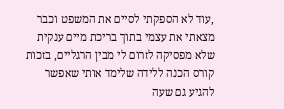,עוד לא הספקתי לסיים את המשפט וכבר מצאתי את עצמי בתוך בריכת מיים ענקית שלא מפסיקה לזרום לי מבין הרגליים, בזכות קורס הכנה ללידה שלימד אותי שאפשר להגיע גם שעה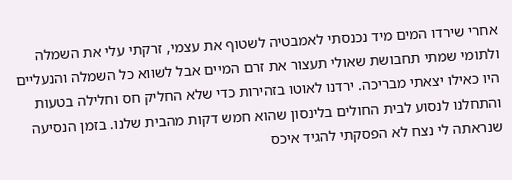אחרי שירדו המים מיד נכנסתי לאמבטיה לשטוף את עצמי, זרקתי עלי את השמלה ולתומי שמתי תחבושת שאולי תעצור את זרם המיים אבל לשווא כל השמלה והנעליים היו כאילו יצאתי מבריכה. ירדנו לאוטו בזהירות כדי שלא החליק חס וחלילה בטעות והתחלנו לנסוע לבית החולים בלינסון שהוא חמש דקות מהבית שלנו. בזמן הנסיעה שנראתה לי נצח לא הפסקתי להגיד איכס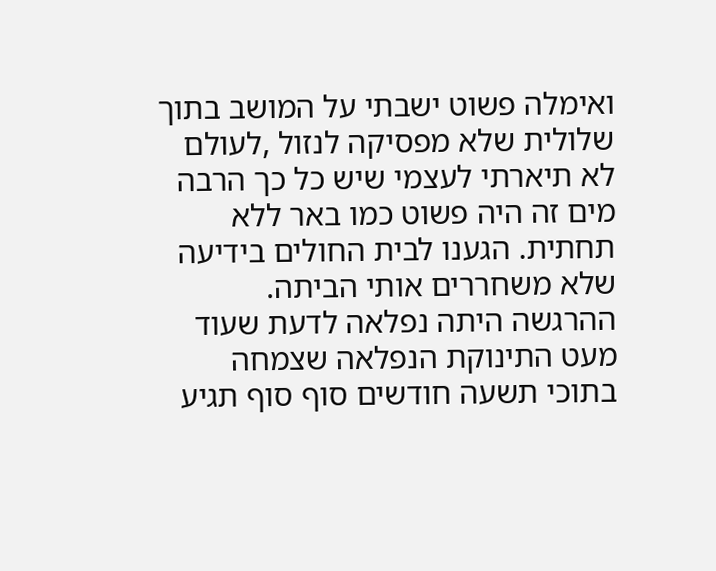ואימלה פשוט ישבתי על המושב בתוך שלולית שלא מפסיקה לנזול ,לעולם לא תיארתי לעצמי שיש כל כך הרבה מים זה היה פשוט כמו באר ללא תחתית. הגענו לבית החולים בידיעה שלא משחררים אותי הביתה. ההרגשה היתה נפלאה לדעת שעוד מעט התינוקת הנפלאה שצמחה בתוכי תשעה חודשים סוף סוף תגיע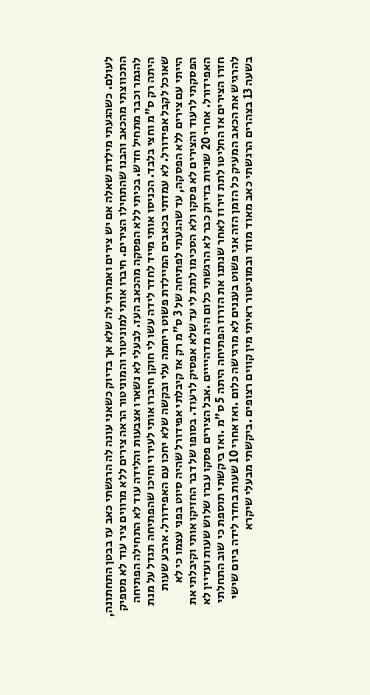לעולם. כשהגעתי מילדת שאלה אם יש צירים ואמרתי לה שלא אך בדיוק כשאני עונה לה הרגשתי כאב עז בבטן התחתונה, התכווצתי מהכאב והבנו שהתחילו הצירים. חיברו אותי למוניטור והמוניטור הראה צירים ללא מרווים ציר עוד לא מספיק להגמר וכבר מתחיל חדש. בכיתי ללא הפסקה מהכאב העז. לבעלי לא נשארו אצבעות והלידה עוד לא התחילה הפתיחה היתה רק ס"מ וחצי בלבד. הכניסו אותי מייד לחדר לידה עשו לי חוקן חיברו אותי לעירוי וחיכו שהפתיחה תגדל על מנת שאוכל לקבל אפידורל. לא עמדתי בכאבים המיילדת פשוט ריחמה עלי ובקשה שלא יחכו עם האפידורל. ארבע שעות הייתי עם צירים ללא הפסקה, עד שהגעתי לפתיחה של 3 ס"מ רק אז קיבלתי אפידורל שהיה סיוט בפני עצמו כי לא הפסקתי לרעוד והצירים לא פסקו ולא הסכימו לתת לי עד שלא אפסיק לרעוד. בסופו של דבר החזיקו אותי וקיבלתי את האפידורל. אחרי 20 שניות בדיוק כבר לא הרגשתי כלום היה מדהיייים .אבל הצירים פסקו עברו שלוש שעות ועדיין לא חזרו הצירים אז החליטו לתת זירוז לאחר שנתנו את הזרוז הפתיחה היתה 5 ס"מ .ואז ביקשתי תוספת כי שוב התחלתי להרגיש את הכאב המעיק כל הזמן הזה אני פשוט בעננים לא מרגישה כלום .ואז אחרי 10 שעות בחדר לידה ביום שישי בשעה 13 בצהרים הרגשתי כאב מאוד מוזר ובמוניטור ראיתי מין קווים רצופים .ביקשתי מבעלי שיקרא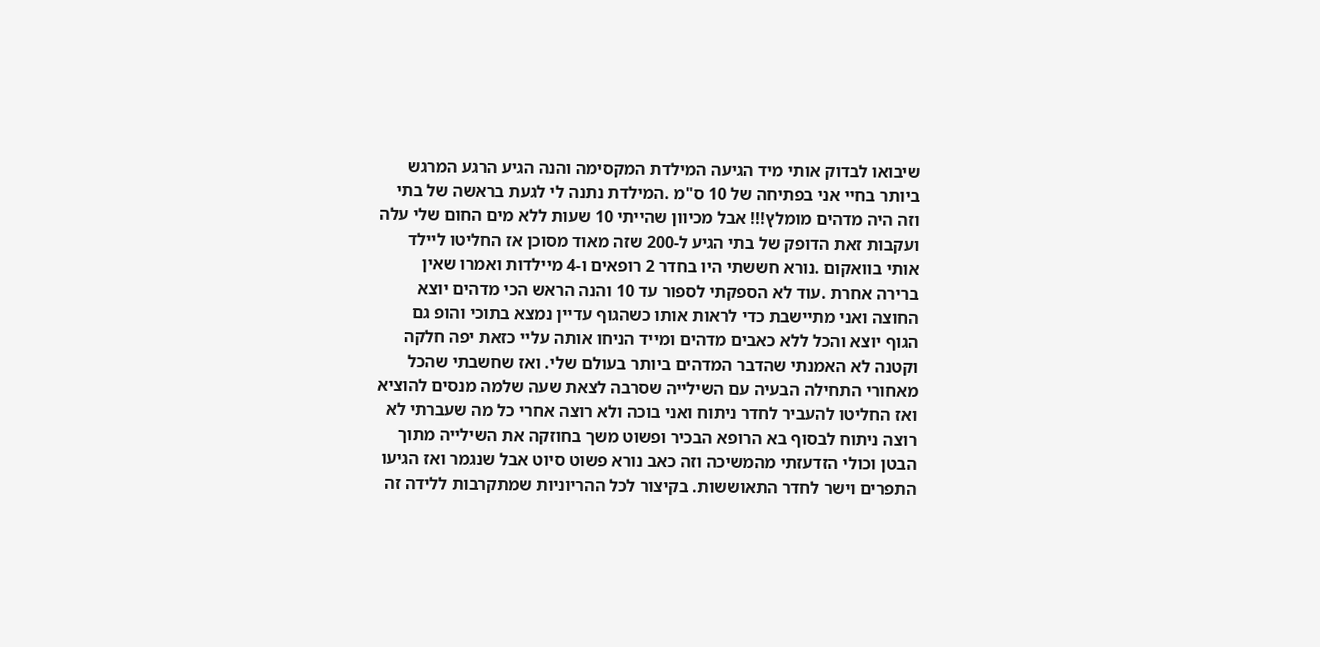שיבואו לבדוק אותי מיד הגיעה המילדת המקסימה והנה הגיע הרגע המרגש ביותר בחיי אני בפתיחה של 10 ס"מ .המילדת נתנה לי לגעת בראשה של בתי וזה היה מדהים מומלץ!!! אבל מכיוון שהייתי 10 שעות ללא מים החום שלי עלה ועקבות זאת הדופק של בתי הגיע ל-200 שזה מאוד מסוכן אז החליטו ליילד אותי בוואקום .נורא חששתי היו בחדר 2 רופאים ו-4 מיילדות ואמרו שאין ברירה אחרת .עוד לא הספקתי לספור עד 10 והנה הראש הכי מדהים יוצא החוצה ואני מתיישבת כדי לראות אותו כשהגוף עדיין נמצא בתוכי והופ גם הגוף יוצא והכל ללא כאבים מדהים ומייד הניחו אותה עליי כזאת יפה חלקה וקטנה לא האמנתי שהדבר המדהים ביותר בעולם שלי. ואז שחשבתי שהכל מאחורי התחילה הבעיה עם השילייה שסרבה לצאת שעה שלמה מנסים להוציא ואז החליטו להעביר לחדר ניתוח ואני בוכה ולא רוצה אחרי כל מה שעברתי לא רוצה ניתוח לבסוף בא הרופא הבכיר ופשוט משך בחוזקה את השילייה מתוך הבטן וכולי הזדעזתי מהמשיכה וזה כאב נורא פשוט סיוט אבל שנגמר ואז הגיעו התפרים וישר לחדר התאוששות. בקיצור לכל ההריוניות שמתקרבות ללידה זה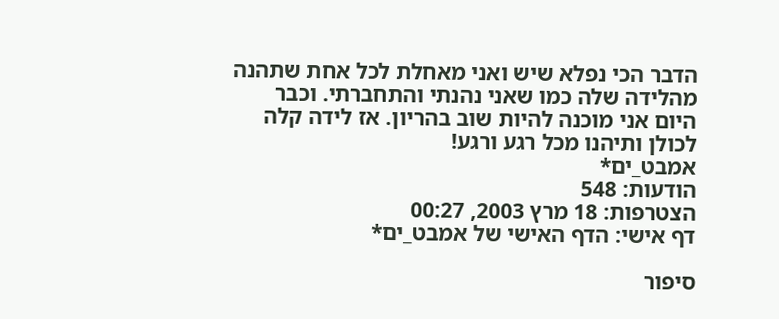הדבר הכי נפלא שיש ואני מאחלת לכל אחת שתהנה מהלידה שלה כמו שאני נהנתי והתחברתי. וכבר היום אני מוכנה להיות שוב בהריון. אז לידה קלה לכולן ותיהנו מכל רגע ורגע!
אמבט_ים*
הודעות: 548
הצטרפות: 18 מרץ 2003, 00:27
דף אישי: הדף האישי של אמבט_ים*

סיפור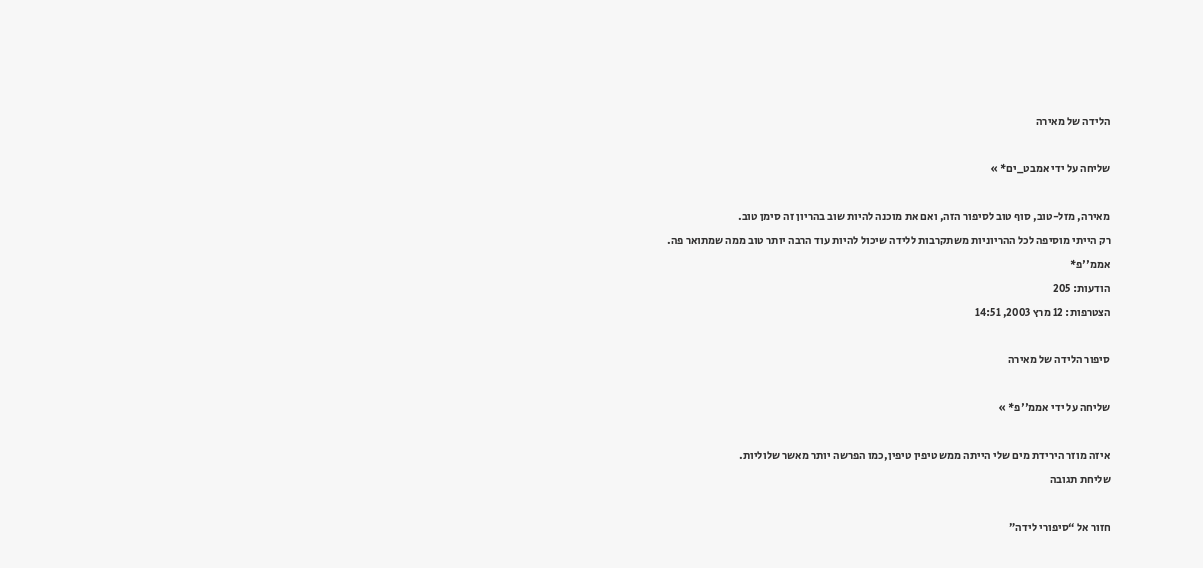הלידה של מאירה

שליחה על ידי אמבט_ים* »

מאירה, מזל-טוב, סוף טוב לסיפור הזה, ואם את מוכנה להיות שוב בהריון זה סימן טוב.
רק הייתי מוסיפה לכל ההריוניות משתקרבות ללידה שיכול להיות עוד הרבה יותר טוב ממה שמתואר פה.
אממ''פ*
הודעות: 205
הצטרפות: 12 מרץ 2003, 14:51

סיפור הלידה של מאירה

שליחה על ידי אממ''פ* »

איזה מוזר הירידת מים שלי הייתה ממש טיפין טיפין,כמו הפרשה יותר מאשר שלוליות.
שליחת תגובה

חזור אל “סיפורי לידה”